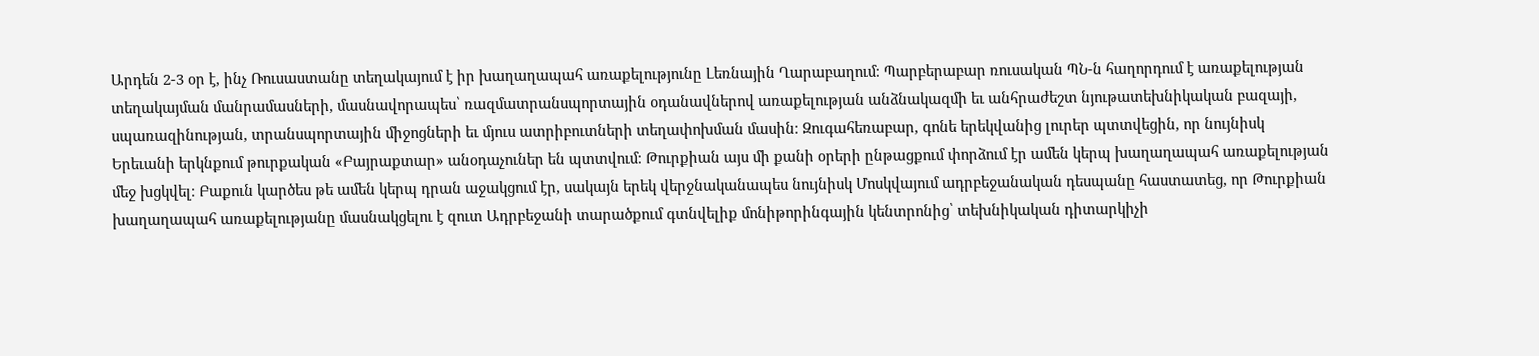Արդեն 2-3 օր է, ինչ Ռուսաստանը տեղակայում է իր խաղաղապահ առաքելությունը Լեռնային Ղարաբաղում։ Պարբերաբար ռուսական ՊՆ-ն հաղորդում է առաքելության տեղակայման մանրամասների, մասնավորապես՝ ռազմատրանսպորտային օդանավներով առաքելության անձնակազմի եւ անհրաժեշտ նյութատեխնիկական բազայի, սպառազինության, տրանսպորտային միջոցների եւ մյուս ատրիբուտների տեղափոխման մասին։ Զուգահեռաբար, գոնե երեկվանից լուրեր պտտվեցին, որ նույնիսկ Երեւանի երկնքում թուրքական «Բայրաքտար» անօդաչուներ են պտտվում։ Թուրքիան այս մի քանի օրերի ընթացքում փորձում էր ամեն կերպ խաղաղապահ առաքելության մեջ խցկվել։ Բաքուն կարծես թե ամեն կերպ դրան աջակցում էր, սակայն երեկ վերջնականապես նույնիսկ Մոսկվայում ադրբեջանական դեսպանը հաստատեց, որ Թուրքիան խաղաղապահ առաքելությանը մասնակցելու է զուտ Ադրբեջանի տարածքում գտնվելիք մոնիթորինգային կենտրոնից՝ տեխնիկական դիտարկիչի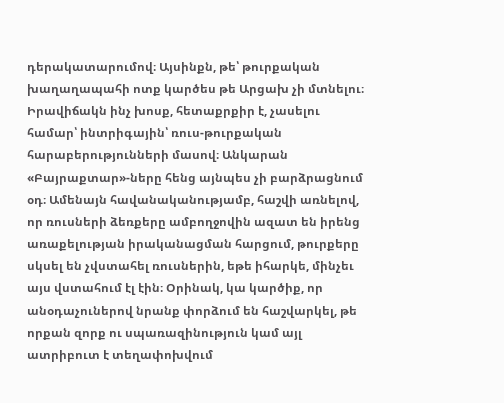դերակատարումով։ Այսինքն, թե՝ թուրքական խաղաղապահի ոտք կարծես թե Արցախ չի մտնելու։ Իրավիճակն ինչ խոսք, հետաքրքիր է, չասելու համար՝ ինտրիգային՝ ռուս-թուրքական հարաբերությունների մասով։ Անկարան «Բայրաքտար»-ները հենց այնպես չի բարձրացնում օդ։ Ամենայն հավանականությամբ, հաշվի առնելով, որ ռուսների ձեռքերը ամբողջովին ազատ են իրենց առաքելության իրականացման հարցում, թուրքերը սկսել են չվստահել ռուսներին, եթե իհարկե, մինչեւ այս վստահում էլ էին։ Օրինակ, կա կարծիք, որ անօդաչուներով նրանք փորձում են հաշվարկել, թե որքան զորք ու սպառազինություն կամ այլ ատրիբուտ է տեղափոխվում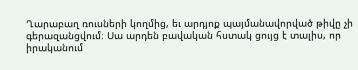Ղարաբաղ ռուսների կողմից, եւ արդյոք պայմանավորված թիվը չի գերազանցվում։ Սա արդեն բավական հստակ ցույց է տալիս, որ իրականում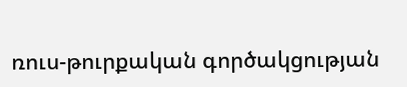ռուս-թուրքական գործակցության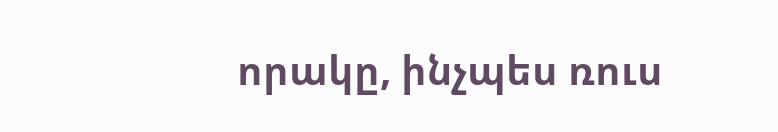որակը, ինչպես ռուս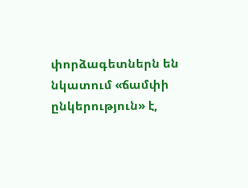փորձագետներն են նկատում «ճամփի ընկերություն» է,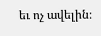եւ ոչ ավելին։